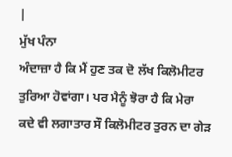|
ਮੁੱਖ ਪੰਨਾ
ਅੰਦਾਜ਼ਾ ਹੈ ਕਿ ਮੈਂ ਹੁਣ ਤਕ ਦੋ ਲੱਖ ਕਿਲੋਮੀਟਰ ਤੁਰਿਆ ਹੋਵਾਂਗਾ। ਪਰ ਮੈਨੂੰ ਝੋਰਾ ਹੈ ਕਿ ਮੇਰਾ ਕਦੇ ਵੀ ਲਗਾਤਾਰ ਸੌ ਕਿਲੋਮੀਟਰ ਤੁਰਨ ਦਾ ਗੇੜ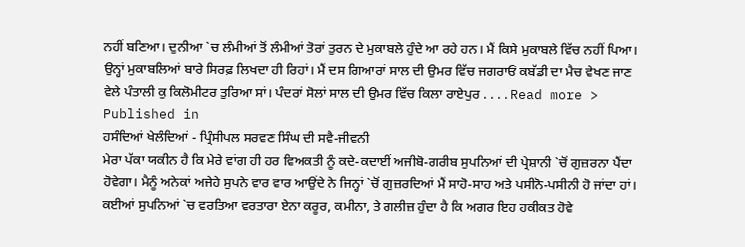ਨਹੀਂ ਬਣਿਆ। ਦੁਨੀਆ `ਚ ਲੰਮੀਆਂ ਤੋਂ ਲੰਮੀਆਂ ਤੋਰਾਂ ਤੁਰਨ ਦੇ ਮੁਕਾਬਲੇ ਹੁੰਦੇ ਆ ਰਹੇ ਹਨ। ਮੈਂ ਕਿਸੇ ਮੁਕਾਬਲੇ ਵਿੱਚ ਨਹੀਂ ਪਿਆ। ਉਨ੍ਹਾਂ ਮੁਕਾਬਲਿਆਂ ਬਾਰੇ ਸਿਰਫ਼ ਲਿਖਦਾ ਹੀ ਰਿਹਾਂ। ਮੈਂ ਦਸ ਗਿਆਰਾਂ ਸਾਲ ਦੀ ਉਮਰ ਵਿੱਚ ਜਗਰਾਓਂ ਕਬੱਡੀ ਦਾ ਮੈਚ ਵੇਖਣ ਜਾਣ ਵੇਲੇ ਪੰਤਾਲੀ ਕੁ ਕਿਲੋਮੀਟਰ ਤੁਰਿਆ ਸਾਂ। ਪੰਦਰਾਂ ਸੋਲਾਂ ਸਾਲ ਦੀ ਉਮਰ ਵਿੱਚ ਕਿਲਾ ਰਾਏਪੁਰ . . . . Read more >
Published in
ਹਸੰਦਿਆਂ ਖੇਲੰਦਿਆਂ - ਪ੍ਰਿੰਸੀਪਲ ਸਰਵਣ ਸਿੰਘ ਦੀ ਸਵੈ-ਜੀਵਨੀ
ਮੇਰਾ ਪੱਕਾ ਯਕੀਨ ਹੈ ਕਿ ਮੇਰੇ ਵਾਂਗ ਹੀ ਹਰ ਵਿਅਕਤੀ ਨੂੰ ਕਦੇ-ਕਦਾਈਂ ਅਜੀਬੋ-ਗਰੀਬ ਸੁਪਨਿਆਂ ਦੀ ਪ੍ਰੇਸ਼ਾਨੀ `ਚੋਂ ਗੁਜ਼ਰਨਾ ਪੈਂਦਾ ਹੋਵੇਗਾ। ਮੈਨੂੰ ਅਨੇਕਾਂ ਅਜੇਹੇ ਸੁਪਨੇ ਵਾਰ ਵਾਰ ਆਉਂਦੇ ਨੇ ਜਿਨ੍ਹਾਂ `ਚੋਂ ਗੁਜ਼ਰਦਿਆਂ ਮੈਂ ਸਾਹੋ-ਸਾਹ ਅਤੇ ਪਸੀਨੋ-ਪਸੀਨੀ ਹੋ ਜਾਂਦਾ ਹਾਂ। ਕਈਆਂ ਸੁਪਨਿਆਂ `ਚ ਵਰਤਿਆ ਵਰਤਾਰਾ ਏਨਾ ਕਰੂਰ, ਕਮੀਨਾ, ਤੇ ਗਲੀਜ਼ ਹੁੰਦਾ ਹੈ ਕਿ ਅਗਰ ਇਹ ਹਕੀਕਤ ਹੋਵੇ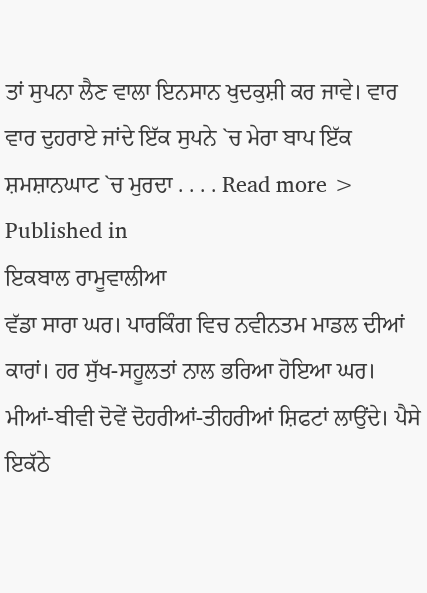ਤਾਂ ਸੁਪਨਾ ਲੈਣ ਵਾਲਾ ਇਨਸਾਨ ਖੁਦਕੁਸ਼ੀ ਕਰ ਜਾਵੇ। ਵਾਰ ਵਾਰ ਦੁਹਰਾਏ ਜਾਂਦੇ ਇੱਕ ਸੁਪਨੇ `ਚ ਮੇਰਾ ਬਾਪ ਇੱਕ ਸ਼ਮਸ਼ਾਨਘਾਟ `ਚ ਮੁਰਦਾ . . . . Read more >
Published in
ਇਕਬਾਲ ਰਾਮੂਵਾਲੀਆ
ਵੱਡਾ ਸਾਰਾ ਘਰ। ਪਾਰਕਿੰਗ ਵਿਚ ਨਵੀਨਤਮ ਮਾਡਲ ਦੀਆਂ ਕਾਰਾਂ। ਹਰ ਸੁੱਖ-ਸਹੂਲਤਾਂ ਨਾਲ ਭਰਿਆ ਹੋਇਆ ਘਰ। ਮੀਆਂ-ਬੀਵੀ ਦੋਵੇਂ ਦੋਹਰੀਆਂ-ਤੀਹਰੀਆਂ ਸ਼ਿਫਟਾਂ ਲਾਉਂਦੇ। ਪੈਸੇ ਇਕੱਠੇ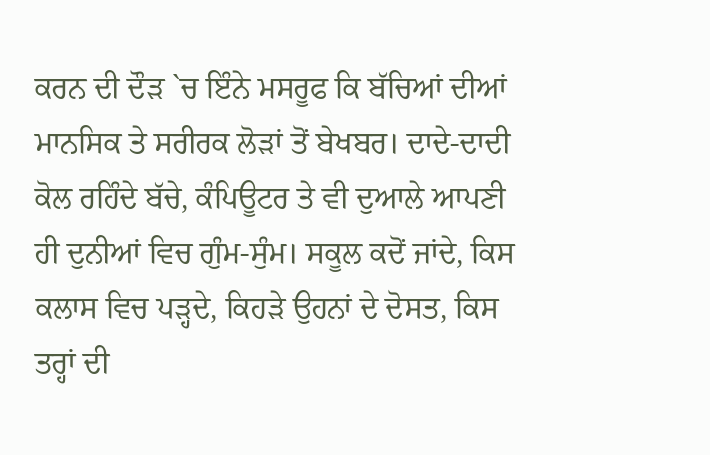ਕਰਨ ਦੀ ਦੌੜ `ਚ ਇੰਨੇ ਮਸਰੂਫ ਕਿ ਬੱਚਿਆਂ ਦੀਆਂ ਮਾਨਸਿਕ ਤੇ ਸਰੀਰਕ ਲੋੜਾਂ ਤੋਂ ਬੇਖਬਰ। ਦਾਦੇ-ਦਾਦੀ ਕੋਲ ਰਹਿੰਦੇ ਬੱਚੇ, ਕੰਪਿਊਟਰ ਤੇ ਵੀ ਦੁਆਲੇ ਆਪਣੀ ਹੀ ਦੁਨੀਆਂ ਵਿਚ ਗੁੰਮ-ਸੁੰਮ। ਸਕੂਲ ਕਦੋਂ ਜਾਂਦੇ, ਕਿਸ ਕਲਾਸ ਵਿਚ ਪੜ੍ਹਦੇ, ਕਿਹੜੇ ਉਹਨਾਂ ਦੇ ਦੋਸਤ, ਕਿਸ ਤਰ੍ਹਾਂ ਦੀ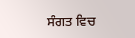ਸੰਗਤ ਵਿਚ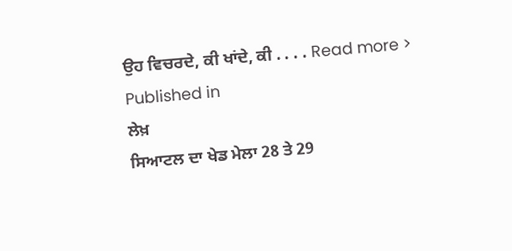ਉਹ ਵਿਚਰਦੇ, ਕੀ ਖਾਂਦੇ, ਕੀ . . . . Read more >
Published in
ਲੇਖ਼
ਸਿਆਟਲ ਦਾ ਖੇਡ ਮੇਲਾ 28 ਤੇ 29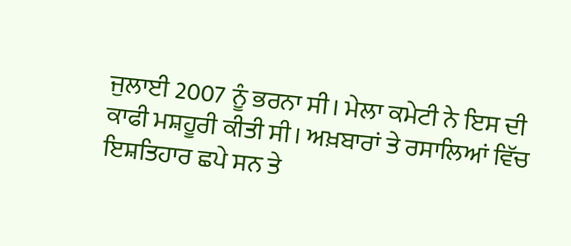ਜੁਲਾਈ 2007 ਨੂੰ ਭਰਨਾ ਸੀ। ਮੇਲਾ ਕਮੇਟੀ ਨੇ ਇਸ ਦੀ ਕਾਫੀ ਮਸ਼ਹੂਰੀ ਕੀਤੀ ਸੀ। ਅਖ਼ਬਾਰਾਂ ਤੇ ਰਸਾਲਿਆਂ ਵਿੱਚ ਇਸ਼ਤਿਹਾਰ ਛਪੇ ਸਨ ਤੇ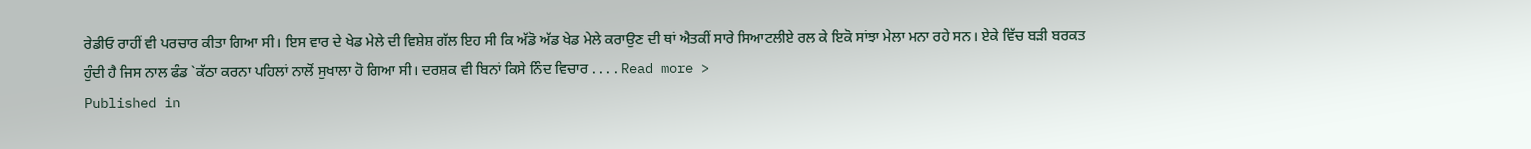ਰੇਡੀਓ ਰਾਹੀਂ ਵੀ ਪਰਚਾਰ ਕੀਤਾ ਗਿਆ ਸੀ। ਇਸ ਵਾਰ ਦੇ ਖੇਡ ਮੇਲੇ ਦੀ ਵਿਸ਼ੇਸ਼ ਗੱਲ ਇਹ ਸੀ ਕਿ ਅੱਡੋ ਅੱਡ ਖੇਡ ਮੇਲੇ ਕਰਾਉਣ ਦੀ ਥਾਂ ਐਤਕੀਂ ਸਾਰੇ ਸਿਆਟਲੀਏ ਰਲ ਕੇ ਇਕੋ ਸਾਂਝਾ ਮੇਲਾ ਮਨਾ ਰਹੇ ਸਨ। ਏਕੇ ਵਿੱਚ ਬੜੀ ਬਰਕਤ ਹੁੰਦੀ ਹੈ ਜਿਸ ਨਾਲ ਫੰਡ `ਕੱਠਾ ਕਰਨਾ ਪਹਿਲਾਂ ਨਾਲੋਂ ਸੁਖਾਲਾ ਹੋ ਗਿਆ ਸੀ। ਦਰਸ਼ਕ ਵੀ ਬਿਨਾਂ ਕਿਸੇ ਨਿੰਦ ਵਿਚਾਰ . . . . Read more >
Published in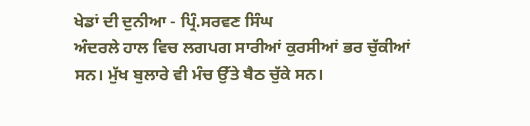ਖੇਡਾਂ ਦੀ ਦੁਨੀਆ - ਪ੍ਰਿੰ.ਸਰਵਣ ਸਿੰਘ
ਅੰਦਰਲੇ ਹਾਲ ਵਿਚ ਲਗਪਗ ਸਾਰੀਆਂ ਕੁਰਸੀਆਂ ਭਰ ਚੁੱਕੀਆਂ ਸਨ। ਮੁੱਖ ਬੁਲਾਰੇ ਵੀ ਮੰਚ ਉੱਤੇ ਬੈਠ ਚੁੱਕੇ ਸਨ।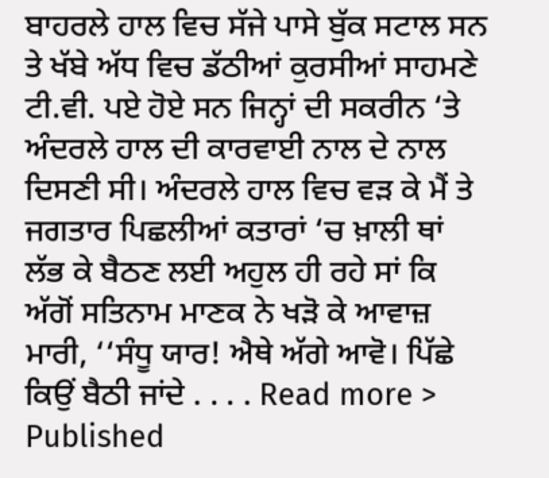ਬਾਹਰਲੇ ਹਾਲ ਵਿਚ ਸੱਜੇ ਪਾਸੇ ਬੁੱਕ ਸਟਾਲ ਸਨ ਤੇ ਖੱਬੇ ਅੱਧ ਵਿਚ ਡੱਠੀਆਂ ਕੁਰਸੀਆਂ ਸਾਹਮਣੇ ਟੀ.ਵੀ. ਪਏ ਹੋਏ ਸਨ ਜਿਨ੍ਹਾਂ ਦੀ ਸਕਰੀਨ ‘ਤੇ ਅੰਦਰਲੇ ਹਾਲ ਦੀ ਕਾਰਵਾਈ ਨਾਲ ਦੇ ਨਾਲ ਦਿਸਣੀ ਸੀ। ਅੰਦਰਲੇ ਹਾਲ ਵਿਚ ਵੜ ਕੇ ਮੈਂ ਤੇ ਜਗਤਾਰ ਪਿਛਲੀਆਂ ਕਤਾਰਾਂ ‘ਚ ਖ਼ਾਲੀ ਥਾਂ ਲੱਭ ਕੇ ਬੈਠਣ ਲਈ ਅਹੁਲ ਹੀ ਰਹੇ ਸਾਂ ਕਿ ਅੱਗੋਂ ਸਤਿਨਾਮ ਮਾਣਕ ਨੇ ਖੜੋ ਕੇ ਆਵਾਜ਼ ਮਾਰੀ, ‘‘ਸੰਧੂ ਯਾਰ! ਐਥੇ ਅੱਗੇ ਆਵੋ। ਪਿੱਛੇ ਕਿਉਂ ਬੈਠੀ ਜਾਂਦੇ . . . . Read more >
Published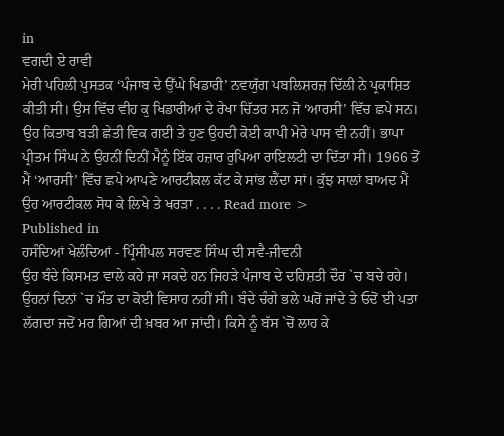in
ਵਗਦੀ ਏ ਰਾਵੀ
ਮੇਰੀ ਪਹਿਲੀ ਪੁਸਤਕ ‘ਪੰਜਾਬ ਦੇ ਉੱਘੇ ਖਿਡਾਰੀ’ ਨਵਯੁੱਗ ਪਬਲਿਸ਼ਰਜ਼ ਦਿੱਲੀ ਨੇ ਪ੍ਰਕਾਸ਼ਿਤ ਕੀਤੀ ਸੀ। ਉਸ ਵਿੱਚ ਵੀਹ ਕੁ ਖਿਡਾਰੀਆਂ ਦੇ ਰੇਖਾ ਚਿੱਤਰ ਸਨ ਜੋ ‘ਆਰਸੀ’ ਵਿੱਚ ਛਪੇ ਸਨ। ਉਹ ਕਿਤਾਬ ਬੜੀ ਛੇਤੀ ਵਿਕ ਗਈ ਤੇ ਹੁਣ ਉਹਦੀ ਕੋਈ ਕਾਪੀ ਮੇਰੇ ਪਾਸ ਵੀ ਨਹੀਂ। ਭਾਪਾ ਪ੍ਰੀਤਮ ਸਿੰਘ ਨੇ ਉਹਨੀਂ ਦਿਨੀਂ ਮੈਨੂੰ ਇੱਕ ਹਜ਼ਾਰ ਰੁਪਿਆ ਰਾਇਲਟੀ ਦਾ ਦਿੱਤਾ ਸੀ। 1966 ਤੋਂ ਮੈਂ ‘ਆਰਸੀ’ ਵਿੱਚ ਛਪੇ ਆਪਣੇ ਆਰਟੀਕਲ ਕੱਟ ਕੇ ਸਾਂਭ ਲੈਂਦਾ ਸਾਂ। ਕੁੱਝ ਸਾਲਾਂ ਬਾਅਦ ਮੈਂ ਉਹ ਆਰਟੀਕਲ ਸੋਧ ਕੇ ਲਿਖੇ ਤੇ ਖਰੜਾ . . . . Read more >
Published in
ਹਸੰਦਿਆਂ ਖੇਲੰਦਿਆਂ - ਪ੍ਰਿੰਸੀਪਲ ਸਰਵਣ ਸਿੰਘ ਦੀ ਸਵੈ-ਜੀਵਨੀ
ਉਹ ਬੰਦੇ ਕਿਸਮਤ ਵਾਲੇ ਕਹੇ ਜਾ ਸਕਦੇ ਹਨ ਜਿਹੜੇ ਪੰਜਾਬ ਦੇ ਦਹਿਸ਼ਤੀ ਦੌਰ `ਚ ਬਚੇ ਰਹੇ। ਉਹਨਾਂ ਦਿਨਾਂ `ਚ ਮੌਤ ਦਾ ਕੋਈ ਵਿਸਾਹ ਨਹੀਂ ਸੀ। ਬੰਦੇ ਚੰਗੇ ਭਲੇ ਘਰੋਂ ਜਾਂਦੇ ਤੇ ਓਦੋਂ ਈ ਪਤਾ ਲੱਗਦਾ ਜਦੋਂ ਮਰ ਗਿਆਂ ਦੀ ਖ਼ਬਰ ਆ ਜਾਂਦੀ। ਕਿਸੇ ਨੂੰ ਬੱਸ `ਚੋਂ ਲਾਹ ਕੇ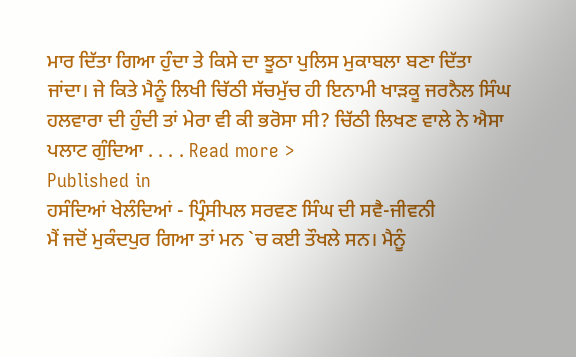ਮਾਰ ਦਿੱਤਾ ਗਿਆ ਹੁੰਦਾ ਤੇ ਕਿਸੇ ਦਾ ਝੂਠਾ ਪੁਲਿਸ ਮੁਕਾਬਲਾ ਬਣਾ ਦਿੱਤਾ ਜਾਂਦਾ। ਜੇ ਕਿਤੇ ਮੈਨੂੰ ਲਿਖੀ ਚਿੱਠੀ ਸੱਚਮੁੱਚ ਹੀ ਇਨਾਮੀ ਖਾੜਕੂ ਜਰਨੈਲ ਸਿੰਘ ਹਲਵਾਰਾ ਦੀ ਹੁੰਦੀ ਤਾਂ ਮੇਰਾ ਵੀ ਕੀ ਭਰੋਸਾ ਸੀ? ਚਿੱਠੀ ਲਿਖਣ ਵਾਲੇ ਨੇ ਐਸਾ ਪਲਾਟ ਗੁੰਦਿਆ . . . . Read more >
Published in
ਹਸੰਦਿਆਂ ਖੇਲੰਦਿਆਂ - ਪ੍ਰਿੰਸੀਪਲ ਸਰਵਣ ਸਿੰਘ ਦੀ ਸਵੈ-ਜੀਵਨੀ
ਮੈਂ ਜਦੋਂ ਮੁਕੰਦਪੁਰ ਗਿਆ ਤਾਂ ਮਨ `ਚ ਕਈ ਤੌਖਲੇ ਸਨ। ਮੈਨੂੰ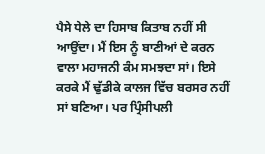ਪੈਸੇ ਧੇਲੇ ਦਾ ਹਿਸਾਬ ਕਿਤਾਬ ਨਹੀਂ ਸੀ ਆਉਂਦਾ। ਮੈਂ ਇਸ ਨੂੰ ਬਾਣੀਆਂ ਦੇ ਕਰਨ ਵਾਲਾ ਮਹਾਜਨੀ ਕੰਮ ਸਮਝਦਾ ਸਾਂ। ਇਸੇ ਕਰਕੇ ਮੈਂ ਢੁੱਡੀਕੇ ਕਾਲਜ ਵਿੱਚ ਬਰਸਰ ਨਹੀਂ ਸਾਂ ਬਣਿਆ। ਪਰ ਪ੍ਰਿੰਸੀਪਲੀ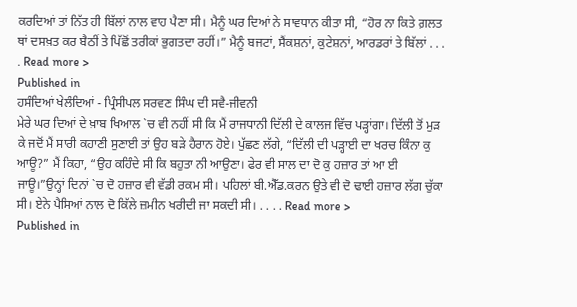ਕਰਦਿਆਂ ਤਾਂ ਨਿੱਤ ਹੀ ਬਿੱਲਾਂ ਨਾਲ ਵਾਹ ਪੈਣਾ ਸੀ। ਮੈਨੂੰ ਘਰ ਦਿਆਂ ਨੇ ਸਾਵਧਾਨ ਕੀਤਾ ਸੀ, “ਹੋਰ ਨਾ ਕਿਤੇ ਗ਼ਲਤ ਥਾਂ ਦਸਖ਼ਤ ਕਰ ਬੈਠੀਂ ਤੇ ਪਿੱਛੋਂ ਤਰੀਕਾਂ ਭੁਗਤਦਾ ਰਹੀਂ।” ਮੈਨੂੰ ਬਜਟਾਂ, ਸੈਂਕਸ਼ਨਾਂ, ਕੁਟੇਸ਼ਨਾਂ, ਆਰਡਰਾਂ ਤੇ ਬਿੱਲਾਂ . . . . Read more >
Published in
ਹਸੰਦਿਆਂ ਖੇਲੰਦਿਆਂ - ਪ੍ਰਿੰਸੀਪਲ ਸਰਵਣ ਸਿੰਘ ਦੀ ਸਵੈ-ਜੀਵਨੀ
ਮੇਰੇ ਘਰ ਦਿਆਂ ਦੇ ਖ਼ਾਬ ਖਿਆਲ `ਚ ਵੀ ਨਹੀਂ ਸੀ ਕਿ ਮੈਂ ਰਾਜਧਾਨੀ ਦਿੱਲੀ ਦੇ ਕਾਲਜ ਵਿੱਚ ਪੜ੍ਹਾਂਗਾ। ਦਿੱਲੀ ਤੋਂ ਮੁੜ ਕੇ ਜਦੋਂ ਮੈਂ ਸਾਰੀ ਕਹਾਣੀ ਸੁਣਾਈ ਤਾਂ ਉਹ ਬੜੇ ਹੈਰਾਨ ਹੋਏ। ਪੁੱਛਣ ਲੱਗੇ, “ਦਿੱਲੀ ਦੀ ਪੜ੍ਹਾਈ ਦਾ ਖਰਚ ਕਿੰਨਾ ਕੁ ਆਊ?” ਮੈਂ ਕਿਹਾ, “ਉਹ ਕਹਿੰਦੇ ਸੀ ਕਿ ਬਹੁਤਾ ਨੀ ਆਉਣਾ। ਫੇਰ ਵੀ ਸਾਲ ਦਾ ਦੋ ਕੁ ਹਜ਼ਾਰ ਤਾਂ ਆ ਈ ਜਾਊ।”ਉਨ੍ਹਾਂ ਦਿਨਾਂ `ਚ ਦੋ ਹਜ਼ਾਰ ਵੀ ਵੱਡੀ ਰਕਮ ਸੀ। ਪਹਿਲਾਂ ਬੀ.ਐੱਡ.ਕਰਨ ਉਤੇ ਵੀ ਦੋ ਢਾਈ ਹਜ਼ਾਰ ਲੱਗ ਚੁੱਕਾ ਸੀ। ਏਨੇ ਪੈਸਿਆਂ ਨਾਲ ਦੋ ਕਿੱਲੇ ਜ਼ਮੀਨ ਖਰੀਦੀ ਜਾ ਸਕਦੀ ਸੀ। . . . . Read more >
Published in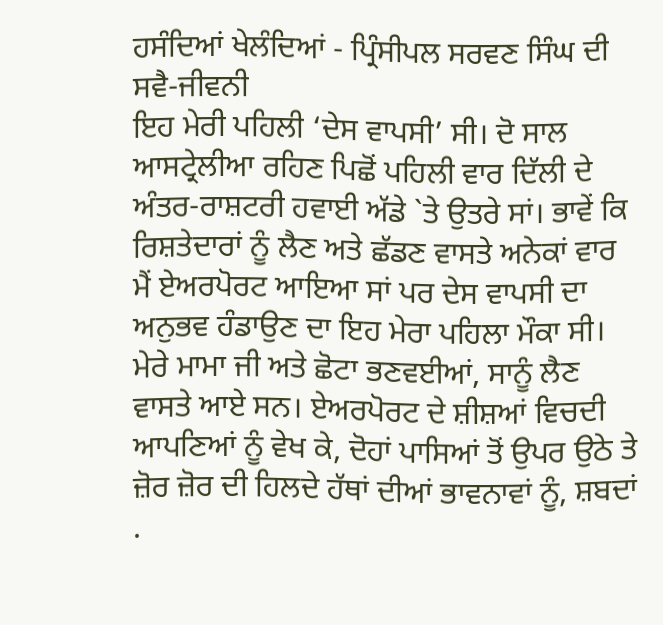ਹਸੰਦਿਆਂ ਖੇਲੰਦਿਆਂ - ਪ੍ਰਿੰਸੀਪਲ ਸਰਵਣ ਸਿੰਘ ਦੀ ਸਵੈ-ਜੀਵਨੀ
ਇਹ ਮੇਰੀ ਪਹਿਲੀ ‘ਦੇਸ ਵਾਪਸੀ’ ਸੀ। ਦੋ ਸਾਲ ਆਸਟ੍ਰੇਲੀਆ ਰਹਿਣ ਪਿਛੋਂ ਪਹਿਲੀ ਵਾਰ ਦਿੱਲੀ ਦੇ ਅੰਤਰ-ਰਾਸ਼ਟਰੀ ਹਵਾਈ ਅੱਡੇ `ਤੇ ਉਤਰੇ ਸਾਂ। ਭਾਵੇਂ ਕਿ ਰਿਸ਼ਤੇਦਾਰਾਂ ਨੂੰ ਲੈਣ ਅਤੇ ਛੱਡਣ ਵਾਸਤੇ ਅਨੇਕਾਂ ਵਾਰ ਮੈਂ ਏਅਰਪੋਰਟ ਆਇਆ ਸਾਂ ਪਰ ਦੇਸ ਵਾਪਸੀ ਦਾ ਅਨੁਭਵ ਹੰਡਾਉਣ ਦਾ ਇਹ ਮੇਰਾ ਪਹਿਲਾ ਮੌਕਾ ਸੀ। ਮੇਰੇ ਮਾਮਾ ਜੀ ਅਤੇ ਛੋਟਾ ਭਣਵਈਆਂ, ਸਾਨੂੰ ਲੈਣ ਵਾਸਤੇ ਆਏ ਸਨ। ਏਅਰਪੋਰਟ ਦੇ ਸ਼ੀਸ਼ਆਂ ਵਿਚਦੀ ਆਪਣਿਆਂ ਨੂੰ ਵੇਖ ਕੇ, ਦੋਹਾਂ ਪਾਸਿਆਂ ਤੋਂ ਉਪਰ ਉਠੇ ਤੇ ਜ਼ੋਰ ਜ਼ੋਰ ਦੀ ਹਿਲਦੇ ਹੱਥਾਂ ਦੀਆਂ ਭਾਵਨਾਵਾਂ ਨੂੰ, ਸ਼ਬਦਾਂ .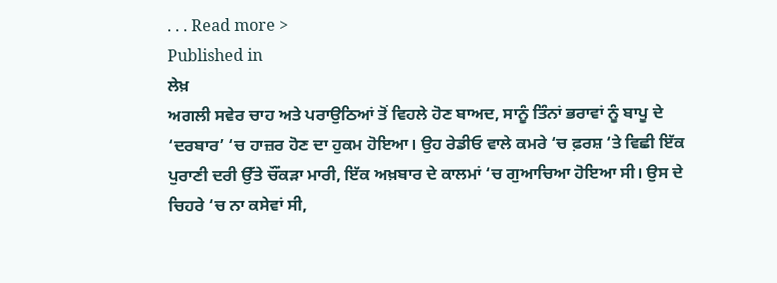. . . Read more >
Published in
ਲੇਖ਼
ਅਗਲੀ ਸਵੇਰ ਚਾਹ ਅਤੇ ਪਰਾਉਠਿਆਂ ਤੋਂ ਵਿਹਲੇ ਹੋਣ ਬਾਅਦ, ਸਾਨੂੰ ਤਿੰਨਾਂ ਭਰਾਵਾਂ ਨੂੰ ਬਾਪੂ ਦੇ ‘ਦਰਬਾਰ’ ‘ਚ ਹਾਜ਼ਰ ਹੋਣ ਦਾ ਹੁਕਮ ਹੋਇਆ। ਉਹ ਰੇਡੀਓ ਵਾਲੇ ਕਮਰੇ ‘ਚ ਫ਼ਰਸ਼ ‘ਤੇ ਵਿਛੀ ਇੱਕ ਪੁਰਾਣੀ ਦਰੀ ਉੱਤੇ ਚੌਂਕੜਾ ਮਾਰੀ, ਇੱਕ ਅਖ਼ਬਾਰ ਦੇ ਕਾਲਮਾਂ ‘ਚ ਗੁਆਚਿਆ ਹੋਇਆ ਸੀ। ਉਸ ਦੇ ਚਿਹਰੇ ‘ਚ ਨਾ ਕਸੇਵਾਂ ਸੀ,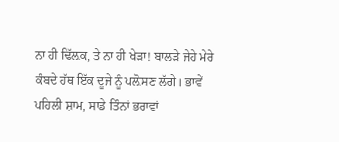ਨਾ ਹੀ ਢਿੱਲ਼ਕ, ਤੇ ਨਾ ਹੀ ਖੇੜਾ! ਬਾਲੜੇ ਜੇਹੇ ਮੇਰੇ ਕੰਬਦੇ ਹੱਥ ਇੱਕ ਦੂਜੇ ਨੂੰ ਪਲ਼ੋਸਣ ਲੱਗੇ। ਭਾਵੇਂ ਪਹਿਲੀ ਸ਼ਾਮ, ਸਾਡੇ ਤਿੰਨਾਂ ਭਰਾਵਾਂ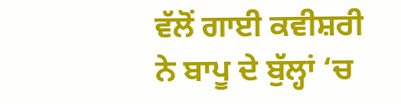ਵੱਲੋਂ ਗਾਈ ਕਵੀਸ਼ਰੀ ਨੇ ਬਾਪੂ ਦੇ ਬੁੱਲ੍ਹਾਂ ‘ਚ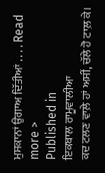ਮੁਸਕਾਨਾਂ ਉਗਾਅ ਦਿੱਤੀਆਂ . . . . Read more >
Published in
ਇਕਬਾਲ ਰਾਮੂਵਾਲੀਆ
ਕਦ ਟਲਣ ਵਾਲ਼ੇ ਹਾਂ ਅਸੀਂ, ਚੱਲੇ ਹੋ ਟਾਲ਼ ਕੇ।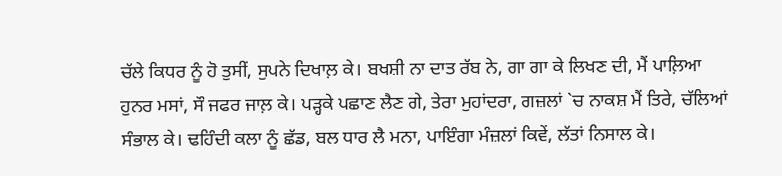ਚੱਲੇ ਕਿਧਰ ਨੂੰ ਹੋ ਤੁਸੀਂ, ਸੁਪਨੇ ਦਿਖਾਲ਼ ਕੇ। ਬਖਸ਼ੀ ਨਾ ਦਾਤ ਰੱਬ ਨੇ, ਗਾ ਗਾ ਕੇ ਲਿਖਣ ਦੀ, ਮੈਂ ਪਾਲ਼ਿਆ ਹੁਨਰ ਮਸਾਂ, ਸੌ ਜਫਰ ਜਾਲ਼ ਕੇ। ਪੜ੍ਹਕੇ ਪਛਾਣ ਲੈਣ ਗੇ, ਤੇਰਾ ਮੁਹਾਂਦਰਾ, ਗਜ਼ਲਾਂ `ਚ ਨਾਕਸ਼ ਮੈਂ ਤਿਰੇ, ਚੱਲਿਆਂ ਸੰਭਾਲ ਕੇ। ਢਹਿੰਦੀ ਕਲਾ ਨੂੰ ਛੱਡ, ਬਲ ਧਾਰ ਲੈ ਮਨਾ, ਪਾਇੰਗਾ ਮੰਜ਼ਲਾਂ ਕਿਵੇਂ, ਲੱਤਾਂ ਨਿਸਾਲ ਕੇ।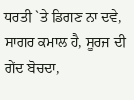ਧਰਤੀ `ਤੇ ਡਿਗਣ ਨਾ ਦਵੇ, ਸਾਗਰ ਕਮਾਲ ਹੈ, ਸੂਰਜ ਦੀ ਗੇਂਦ ਬੋਚਦਾ,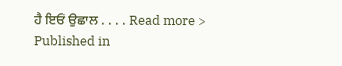ਹੈ ਇਓਂ ਉਛਾਲ . . . . Read more >
Published in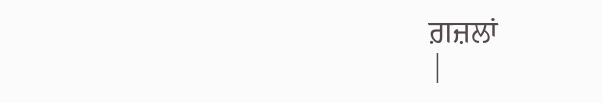ਗ਼ਜ਼ਲਾਂ
|